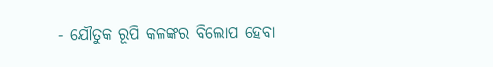- ଯୌତୁକ ରୂପି କଳଙ୍କର ବିଲୋପ ହେବା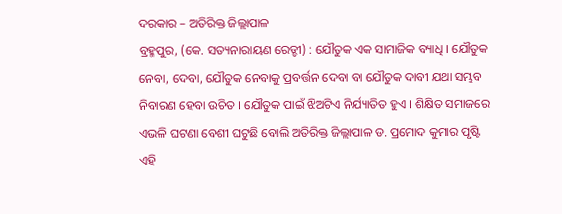ଦରକାର – ଅତିରିକ୍ତ ଜିଲ୍ଲାପାଳ
ବ୍ରହ୍ମପୁର, (କେ. ସତ୍ୟନାରାୟଣ ରେଡ୍ଡୀ) : ଯୌତୁକ ଏକ ସାମାଜିକ ବ୍ୟାଧି । ଯୌତୁକ ନେବା, ଦେବା, ଯୌତୁକ ନେବାକୁ ପ୍ରବର୍ତ୍ତନ ଦେବା ବା ଯୌତୁକ ଦାବୀ ଯଥା ସମ୍ଭବ ନିବାରଣ ହେବା ଉଚିତ । ଯୌତୁକ ପାଇଁ ଝିଅଟିଏ ନିର୍ଯ୍ୟାତିତ ହୁଏ । ଶିକ୍ଷିତ ସମାଜରେ ଏଭଳି ଘଟଣା ବେଶୀ ଘଟୁଛି ବୋଲି ଅତିରିକ୍ତ ଜିଲ୍ଲାପାଳ ଡ. ପ୍ରମୋଦ କୁମାର ପୃଷ୍ଟି ଏହି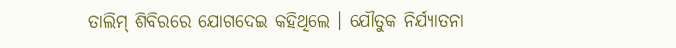ତାଲିମ୍ ଶିବିରରେ ଯୋଗଦେଇ କହିଥିଲେ । ଯୌତୁକ ନିର୍ଯ୍ୟାତନା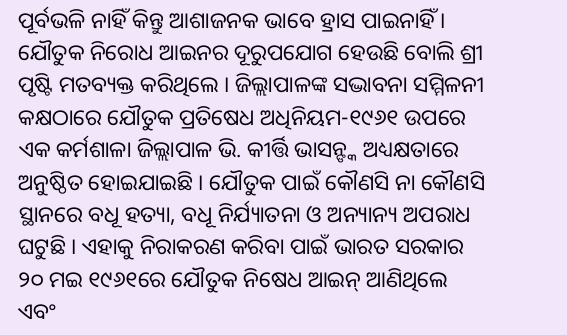ପୂର୍ବଭଳି ନାହିଁ କିନ୍ତୁ ଆଶାଜନକ ଭାବେ ହ୍ରାସ ପାଇନାହିଁ । ଯୌତୁକ ନିରୋଧ ଆଇନର ଦୂରୁପଯୋଗ ହେଉଛି ବୋଲି ଶ୍ରୀ ପୃଷ୍ଟି ମତବ୍ୟକ୍ତ କରିଥିଲେ । ଜିଲ୍ଲାପାଳଙ୍କ ସଦ୍ଭାବନା ସମ୍ମିଳନୀ କକ୍ଷଠାରେ ଯୌତୁକ ପ୍ରତିଷେଧ ଅଧିନିୟମ-୧୯୬୧ ଉପରେ ଏକ କର୍ମଶାଳା ଜିଲ୍ଲାପାଳ ଭି. କୀର୍ତ୍ତି ଭାସନ୍ଙ୍କ ଅଧ୍ୟକ୍ଷତାରେ ଅନୁଷ୍ଠିତ ହୋଇଯାଇଛି । ଯୌତୁକ ପାଇଁ କୌଣସି ନା କୌଣସି ସ୍ଥାନରେ ବଧୂ ହତ୍ୟା, ବଧୂ ନିର୍ଯ୍ୟାତନା ଓ ଅନ୍ୟାନ୍ୟ ଅପରାଧ ଘଟୁଛି । ଏହାକୁ ନିରାକରଣ କରିବା ପାଇଁ ଭାରତ ସରକାର ୨୦ ମଇ ୧୯୬୧ରେ ଯୌତୁକ ନିଷେଧ ଆଇନ୍ ଆଣିଥିଲେ ଏବଂ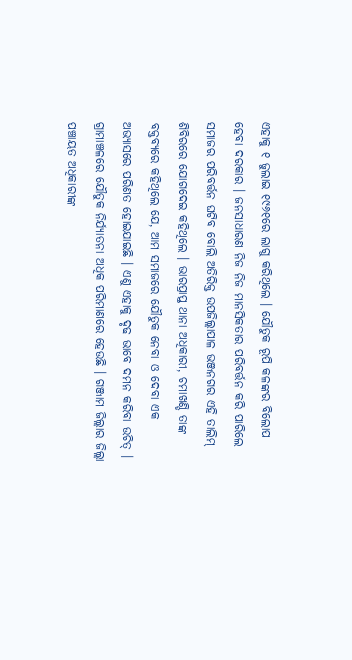ଏହାକୁ ୧ ଜୁଲାଇ ୧୯୬୧ରେ ଲାଗୁ କରିଥିଲେ । ଯୌତୁକ ରୂପି କଳଙ୍କର ବିଲୋପ ହେବା ଦରକାର । ଜନସାଧାରଣ ନିଜ ନିଜ ମାନସିକତାର ପରିବର୍ତ୍ତନ କରି ପାରିଲେ ସମାଜର ପରିବର୍ତ୍ତନ ଘଟିବ ବୋଲି ଅତିରିକ୍ତ ଉପଜିଲ୍ଲାପାଳ ଭଞ୍ଜନଗର ଏହି ତାଲିମ୍ ଶିବିରରେ ଯୋଗଦେଇ କହିଥିଲେ । ଭାରପ୍ରାପ୍ତ ଥାନା ଅଧିକାରୀ, ଚମାଖଣ୍ଡି ତାଙ୍କ ବକ୍ତବ୍ୟରେ କହିଥିଲେ ଯେ, ଆମ ସମାଜରେ ଯୌତୁକ ନେବା ଓ ଦେବା ଏକ ଅଭ୍ୟାସରେ ପରିଣତ ହୋଇଯାଇଛି । ଏଣୁ ଏହାକୁ ଦୃଢ ଭାବେ ଦମନ କରିବା ଉଚିତ୍ । ଗ୍ରାମାଞ୍ଚଳରେ ଯୌତୁକ ନିର୍ଯ୍ୟାତନା ଅଧିକ ପରିମାଣରେ ହେଉଛି । ଗଞ୍ଜାମ ଜିଲ୍ଲାର ଜିଲ୍ଲା ପଞ୍ଚାୟତ ଅଧିକାରୀଙ୍କ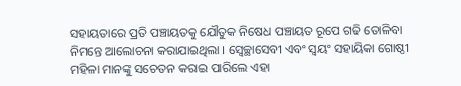ସହାୟତାରେ ପ୍ରତି ପଞ୍ଚାୟତକୁ ଯୌତୁକ ନିଷେଧ ପଞ୍ଚାୟତ ରୂପେ ଗଢି ତୋଳିବା ନିମନ୍ତେ ଆଲୋଚନା କରାଯାଇଥିଲା । ସ୍ୱେଚ୍ଛାସେବୀ ଏବଂ ସ୍ୱୟଂ ସହାୟିକା ଗୋଷ୍ଠୀ ମହିଳା ମାନଙ୍କୁ ସଚେତନ କରାଇ ପାରିଲେ ଏହା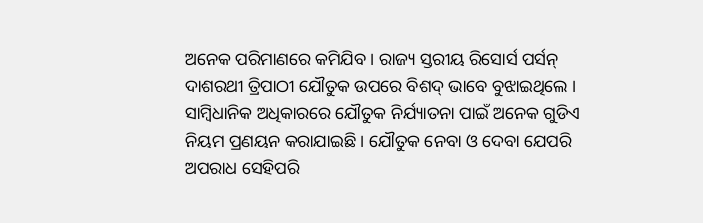ଅନେକ ପରିମାଣରେ କମିଯିବ । ରାଜ୍ୟ ସ୍ତରୀୟ ରିସୋର୍ସ ପର୍ସନ୍ ଦାଶରଥୀ ତ୍ରିପାଠୀ ଯୌତୁକ ଉପରେ ବିଶଦ୍ ଭାବେ ବୁଝାଇଥିଲେ । ସାମ୍ବିଧାନିକ ଅଧିକାରରେ ଯୌତୁକ ନିର୍ଯ୍ୟାତନା ପାଇଁ ଅନେକ ଗୁଡିଏ ନିୟମ ପ୍ରଣୟନ କରାଯାଇଛି । ଯୌତୁକ ନେବା ଓ ଦେବା ଯେପରି ଅପରାଧ ସେହିପରି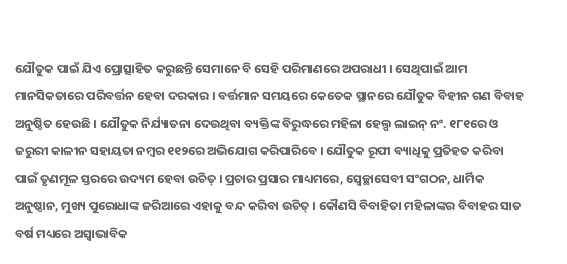ଯୌତୁକ ପାଇଁ ଯିଏ ପ୍ରୋତ୍ସାହିତ କରୁଛନ୍ତି ସେମାନେ ବି ସେହି ପରିମାଣରେ ଅପରାଧୀ । ସେଥିପାଇଁ ଆମ ମାନସିକତାରେ ପରିବର୍ତ୍ତନ ହେବା ଦରକାର । ବର୍ତ୍ତମାନ ସମୟରେ କେତେକ ସ୍ଥାନରେ ଯୌତୁକ ବିହୀନ ଗଣ ବିବାହ ଅନୁଷ୍ଠିତ ହେଉଛି । ଯୌତୁକ ନିର୍ଯ୍ୟାତନା ଦେଉଥିବା ବ୍ୟକ୍ତିଙ୍କ ବିରୁଦ୍ଧରେ ମହିଳା ହେଲ୍ପ ଲାଇନ୍ ନଂ. ୧୮୧ରେ ଓ ଜରୁରୀ କାଳୀନ ସହାୟତା ନମ୍ବର ୧୧୨ରେ ଅଭିଯୋଗ କରିପାରିବେ । ଯୌତୁକ ରୂପୀ ବ୍ୟାଧିକୁ ପ୍ରତିହତ କରିବା ପାଇଁ ତୃଣମୂଳ ସ୍ତରରେ ଉଦ୍ୟମ ହେବା ଉଚିତ୍ । ପ୍ରଚାର ପ୍ରସାର ମାଧ୍ୟମରେ, ସ୍ୱେଚ୍ଛାସେବୀ ସଂଗଠନ, ଧାର୍ମିକ ଅନୁଷ୍ଠାନ, ମୁଖ୍ୟ ପୁରୋଧାଙ୍କ ଜରିଆରେ ଏହାକୁ ବନ୍ଦ କରିବା ଉଚିତ୍ । କୌଣସି ବିବାହିତା ମହିଳାଙ୍କର ବିବାହର ସାତ ବର୍ଷ ମଧ୍ୟରେ ଅସ୍ୱାଭାବିକ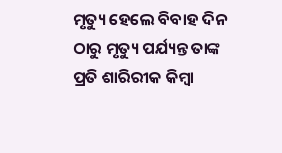ମୃତ୍ୟୁ ହେଲେ ବିବାହ ଦିନ ଠାରୁ ମୃତ୍ୟୁ ପର୍ଯ୍ୟନ୍ତ ତାଙ୍କ ପ୍ରତି ଶାରିରୀକ କିମ୍ବା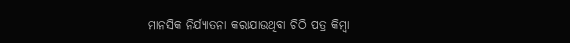ମାନସିକ ନିର୍ଯ୍ୟାତନା କରାଯାଉଥିବା ଚିଠି ପତ୍ର କିମ୍ବା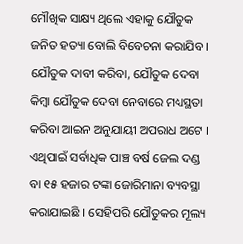ମୌଖିକ ସାକ୍ଷ୍ୟ ଥିଲେ ଏହାକୁ ଯୌତୁକ ଜନିତ ହତ୍ୟା ବୋଲି ବିବେଚନା କରାଯିବ । ଯୌତୁକ ଦାବୀ କରିବା, ଯୌତୁକ ଦେବା କିମ୍ବା ଯୌତୁକ ଦେବା ନେବାରେ ମଧ୍ୟସ୍ଥତା କରିବା ଆଇନ ଅନୁଯାୟୀ ଅପରାଧ ଅଟେ । ଏଥିପାଇଁ ସର୍ବାଧିକ ପାଞ୍ଚ ବର୍ଷ ଜେଲ ଦଣ୍ଡ ବା ୧୫ ହଜାର ଟଙ୍କା ଜୋରିମାନା ବ୍ୟବସ୍ଥା କରାଯାଇଛି । ସେହିପରି ଯୌତୁକର ମୂଲ୍ୟ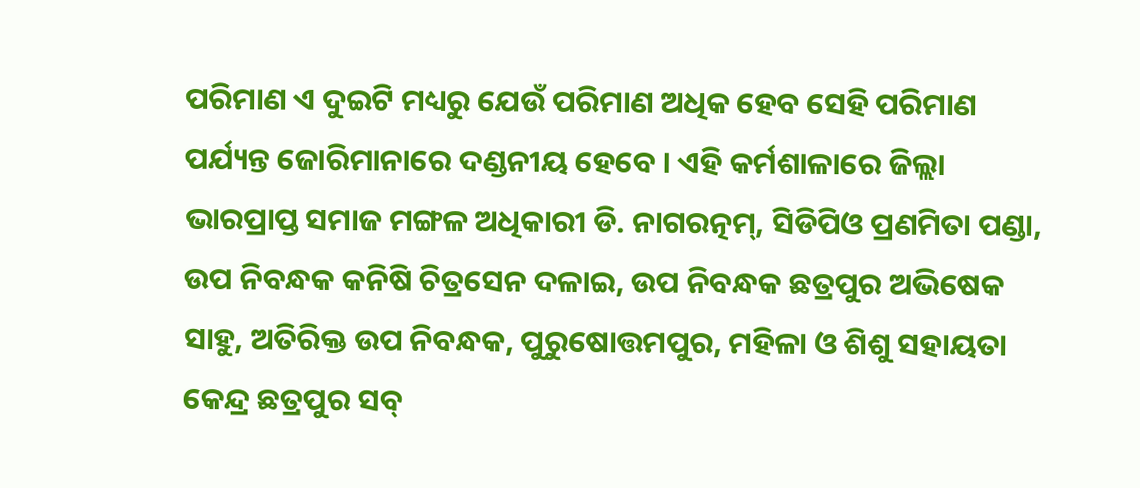ପରିମାଣ ଏ ଦୁଇଟି ମଧ୍ୟରୁ ଯେଉଁ ପରିମାଣ ଅଧିକ ହେବ ସେହି ପରିମାଣ ପର୍ଯ୍ୟନ୍ତ ଜୋରିମାନାରେ ଦଣ୍ଡନୀୟ ହେବେ । ଏହି କର୍ମଶାଳାରେ ଜିଲ୍ଲା ଭାରପ୍ରାପ୍ତ ସମାଜ ମଙ୍ଗଳ ଅଧିକାରୀ ଡି. ନାଗରତ୍ନମ୍, ସିଡିପିଓ ପ୍ରଣମିତା ପଣ୍ଡା, ଉପ ନିବନ୍ଧକ କନିଷି ଚିତ୍ରସେନ ଦଳାଇ, ଉପ ନିବନ୍ଧକ ଛତ୍ରପୁର ଅଭିଷେକ ସାହୁ, ଅତିରିକ୍ତ ଉପ ନିବନ୍ଧକ, ପୁରୁଷୋତ୍ତମପୁର, ମହିଳା ଓ ଶିଶୁ ସହାୟତା କେନ୍ଦ୍ର ଛତ୍ରପୁର ସବ୍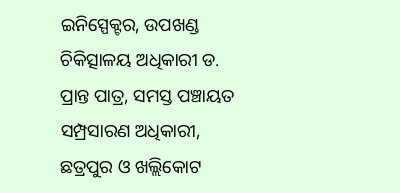ଇନିସ୍ପେକ୍ଟର, ଉପଖଣ୍ଡ ଚିକିତ୍ସାଳୟ ଅଧିକାରୀ ଡ. ପ୍ରାନ୍ତ ପାତ୍ର, ସମସ୍ତ ପଞ୍ଚାୟତ ସମ୍ପ୍ରସାରଣ ଅଧିକାରୀ, ଛତ୍ରପୁର ଓ ଖଲ୍ଲିକୋଟ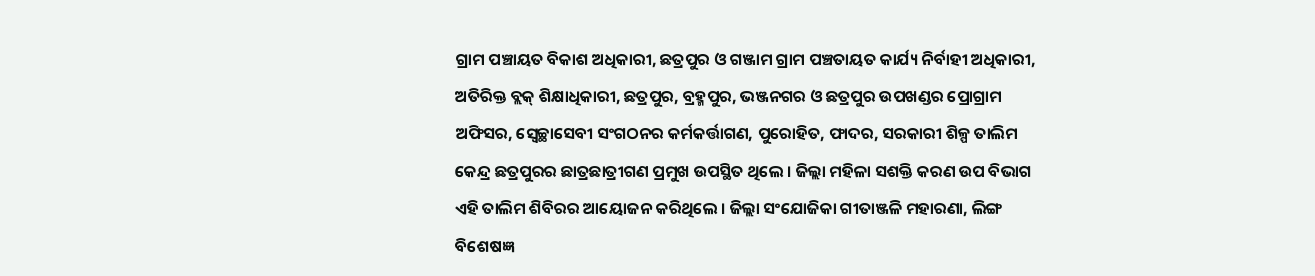ଗ୍ରାମ ପଞ୍ଚାୟତ ବିକାଶ ଅଧିକାରୀ, ଛତ୍ରପୁର ଓ ଗଞ୍ଜାମ ଗ୍ରାମ ପଞ୍ଚତାୟତ କାର୍ଯ୍ୟ ନିର୍ବାହୀ ଅଧିକାରୀ, ଅତିରିକ୍ତ ବ୍ଲକ୍ ଶିକ୍ଷାଧିକାରୀ, ଛତ୍ରପୁର, ବ୍ରହ୍ମପୁର, ଭଞ୍ଜନଗର ଓ ଛତ୍ରପୁର ଉପଖଣ୍ଡର ପ୍ରୋଗ୍ରାମ ଅଫିସର, ସ୍ୱେଚ୍ଛାସେବୀ ସଂଗଠନର କର୍ମକର୍ତ୍ତାଗଣ, ପୁରୋହିତ, ଫାଦର, ସରକାରୀ ଶିଳ୍ପ ତାଲିମ କେନ୍ଦ୍ର ଛତ୍ରପୁରର ଛାତ୍ରଛାତ୍ରୀଗଣ ପ୍ରମୁଖ ଉପସ୍ଥିତ ଥିଲେ । ଜିଲ୍ଲା ମହିଳା ସଶକ୍ତି କରଣ ଉପ ବିଭାଗ ଏହି ତାଲିମ ଶିବିରର ଆୟୋଜନ କରିଥିଲେ । ଜିଲ୍ଲା ସଂଯୋଜିକା ଗୀତାଞ୍ଜଳି ମହାରଣା, ଲିଙ୍ଗ ବିଶେଷଜ୍ଞ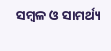ସମ୍ବଳ ଓ ସାମର୍ଥ୍ୟ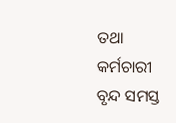ତଥା କର୍ମଚାରୀ ବୃନ୍ଦ ସମସ୍ତ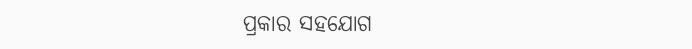ପ୍ରକାର ସହଯୋଗ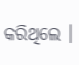କରିଥିଲେ ।